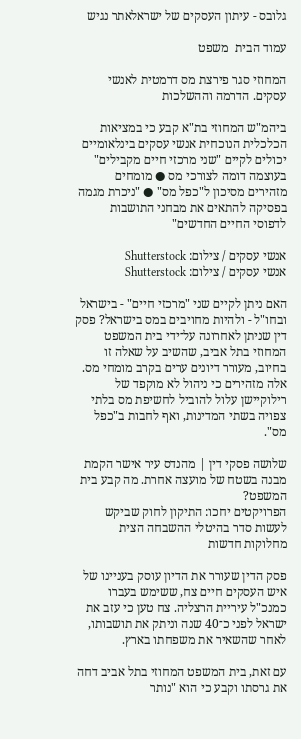גלובס - עיתון העסקים של ישראלאתר נגיש

עמוד הבית  משפט

המחוזי סגר פירצת מס דרמטית לאנשי עסקים. הדרמה וההשלכות

ביהמ"ש המחוזי בת"א קבע כי במציאות הכלכלית הנוכחית אנשי עסקים בינלאומיים יכולים לקיים "שני מרכזי חיים מקבילים" בעוצמה דומה לצורכי מס ● מומחים מזהירים מסיכון ל"כפל מס" ● "ניכרת מגמה בפסיקה להתאים את מבחני התושבות לדפוסי החיים החדשים"

אנשי עסקים / צילום: Shutterstock
אנשי עסקים / צילום: Shutterstock

האם ניתן לקיים שני "מרכזי חיים" - בישראל ובחו"ל - ולהיות מחויבים במס בישראל? פסק דין שניתן לאחרונה על־ידי בית המשפט המחוזי בתל אביב, שהשיב על שאלה זו בחיוב, מעורר דיונים ערים בקרב מומחי מס. אלה מזהירים כי ניהול לא מוקפד של רילוקיישן עלול להוביל לחשיפת מס בלתי צפויה בשתי המדינות, ואף לחבות ב"כפל מס".

שלושה פסקי דין | מהנדס עיר אישר הקמת מבנה בשטח של מועצה אחרת. מה קבע בית המשפט?
הפרויקטים יחכו: התיקון לחוק שביקש לעשות סדר בהיטלי ההשבחה הצית מחלוקות חדשות

פסק הדין שעורר את הדיון עוסק בעניינו של איש העסקים חיים צח, ששימש בעברו כמנכ"ל עיריית הרצליה. צח טען כי עזב את ישראל לפני כ־40 שנה וניתק את תושבותו, לאחר שהשאיר את משפחתו בארץ.

עם זאת, בית המשפט המחוזי בתל אביב דחה את גרסתו וקבע כי הוא "נותר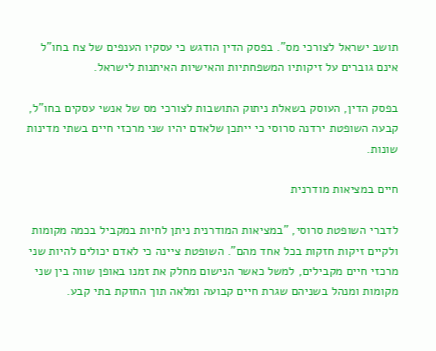תושב ישראל לצורכי מס". בפסק הדין הודגש כי עסקיו הענפים של צח בחו"ל אינם גוברים על זיקותיו המשפחתיות והאישיות האיתנות לישראל.

בפסק הדין, העוסק בשאלת ניתוק התושבות לצורכי מס של אנשי עסקים בחו"ל, קבעה השופטת ירדנה סרוסי כי ייתכן שלאדם יהיו שני מרכזי חיים בשתי מדינות שונות.

חיים במציאות מודרנית

לדברי השופטת סרוסי, "במציאות המודרנית ניתן לחיות במקביל בכמה מקומות ולקיים זיקות חזקות בכל אחד מהם". השופטת ציינה כי לאדם יכולים להיות שני מרכזי חיים מקבילים, למשל כאשר הנישום מחלק את זמנו באופן שווה בין שני מקומות ומנהל בשניהם שגרת חיים קבועה ומלאה תוך החזקת בתי קבע.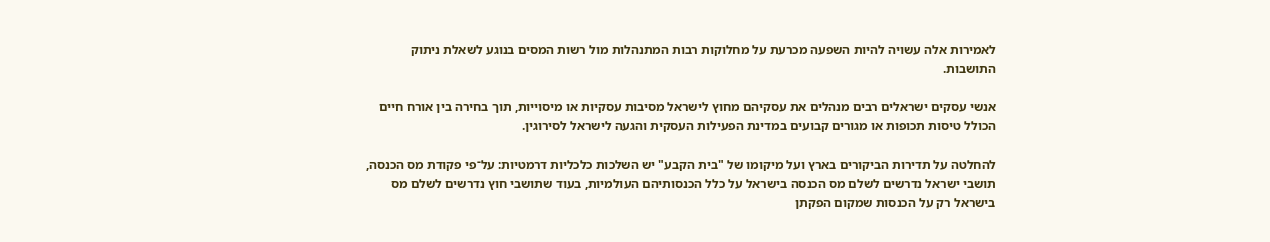לאמירות אלה עשויה להיות השפעה מכרעת על מחלוקות רבות המתנהלות מול רשות המסים בנוגע לשאלת ניתוק התושבות.

אנשי עסקים ישראלים רבים מנהלים את עסקיהם מחוץ לישראל מסיבות עסקיות או מיסוייות, תוך בחירה בין אורח חיים הכולל טיסות תכופות או מגורים קבועים במדינת הפעילות העסקית והגעה לישראל לסירוגין.

להחלטה על תדירות הביקורים בארץ ועל מיקומו של "בית הקבע" יש השלכות כלכליות דרמטיות: על־פי פקודת מס הכנסה, תושבי ישראל נדרשים לשלם מס הכנסה בישראל על כלל הכנסותיהם העולמיות, בעוד שתושבי חוץ נדרשים לשלם מס בישראל רק על הכנסות שמקום הפקתן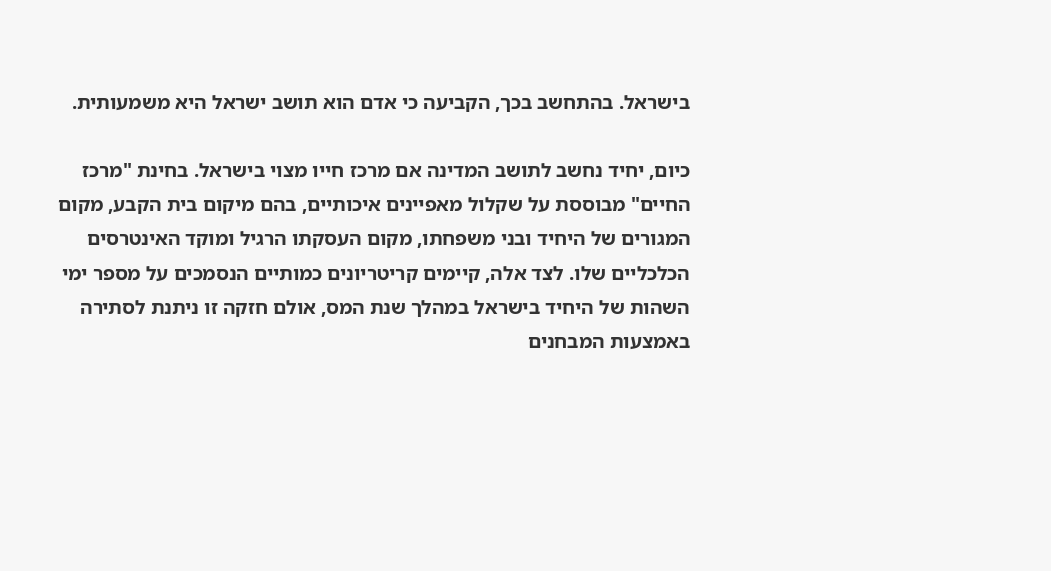בישראל. בהתחשב בכך, הקביעה כי אדם הוא תושב ישראל היא משמעותית.

כיום, יחיד נחשב לתושב המדינה אם מרכז חייו מצוי בישראל. בחינת "מרכז החיים" מבוססת על שקלול מאפיינים איכותיים, בהם מיקום בית הקבע, מקום המגורים של היחיד ובני משפחתו, מקום העסקתו הרגיל ומוקד האינטרסים הכלכליים שלו. לצד אלה, קיימים קריטריונים כמותיים הנסמכים על מספר ימי השהות של היחיד בישראל במהלך שנת המס, אולם חזקה זו ניתנת לסתירה באמצעות המבחנים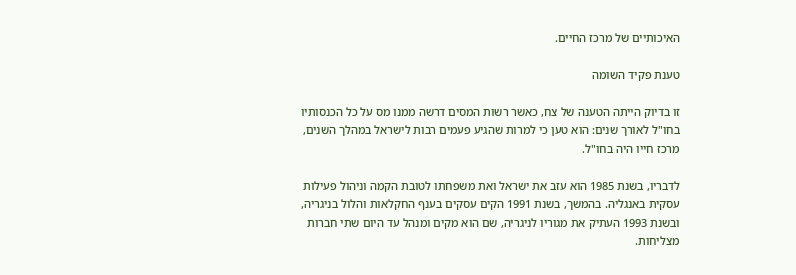האיכותיים של מרכז החיים.

טענת פקיד השומה

זו בדיוק הייתה הטענה של צח, כאשר רשות המסים דרשה ממנו מס על כל הכנסותיו בחו"ל לאורך שנים: הוא טען כי למרות שהגיע פעמים רבות לישראל במהלך השנים, מרכז חייו היה בחו"ל.

לדבריו, בשנת 1985 הוא עזב את ישראל ואת משפחתו לטובת הקמה וניהול פעילות עסקית באנגליה. בהמשך, בשנת 1991 הקים עסקים בענף החקלאות והלול בניגריה, ובשנת 1993 העתיק את מגוריו לניגריה, שם הוא מקים ומנהל עד היום שתי חברות מצליחות.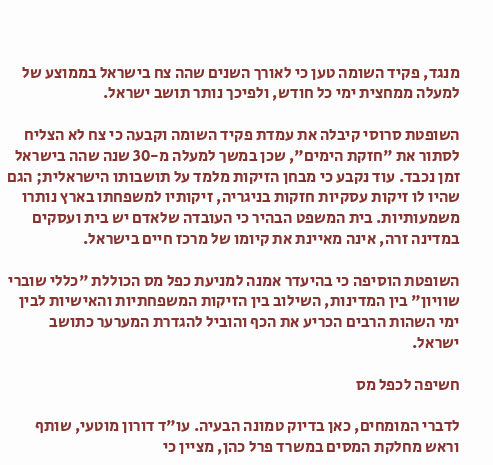מנגד, פקיד השומה טען כי לאורך השנים שהה צח בישראל בממוצע של למעלה ממחצית ימי כל חודש, ולפיכך נותר תושב ישראל.

השופטת סרוסי קיבלה את עמדת פקיד השומה וקבעה כי צח לא הצליח לסתור את "חזקת הימים", שכן במשך למעלה מ-30 שנה שהה בישראל זמן נכבד. עוד נקבע כי מבחן הזיקות מלמד על תושבותו הישראלית; הגם שהיו לו זיקות עסקיות חזקות בניגריה, זיקותיו למשפחתו בארץ נותרו משמעותיות. בית המשפט הבהיר כי העובדה שלאדם יש בית ועסקים במדינה זרה, אינה מאיינת את קיומו של מרכז חיים בישראל.

השופטת הוסיפה כי בהיעדר אמנה למניעת כפל מס הכוללת "כללי שוברי שוויון" בין המדינות, השילוב בין הזיקות המשפחתיות והאישיות לבין ימי השהות הרבים הכריע את הכף והוביל להגדרת המערער כתושב ישראל.

חשיפה לכפל מס

לדברי המומחים, כאן בדיוק טמונה הבעיה. עו"ד דורון מוטעי, שותף וראש מחלקת המסים במשרד פרל כהן, מציין כי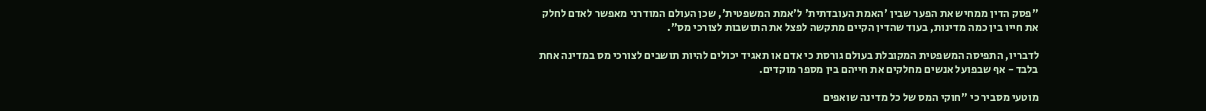"פסק הדין ממחיש את הפער שבין 'האמת העובדתית' ל'אמת המשפטית', שכן העולם המודרני מאפשר לאדם לחלק את חייו בין כמה מדינות, בעוד שהדין הקיים מתקשה לפצל את התושבות לצורכי מס".

לדבריו, התפיסה המשפטית המקובלת בעולם גורסת כי אדם או תאגיד יכולים להיות תושבים לצורכי מס במדינה אחת בלבד - אף שבפועל אנשים מחלקים את חייהם בין מספר מוקדים.

מוטעי מסביר כי "חוקי המס של כל מדינה שואפים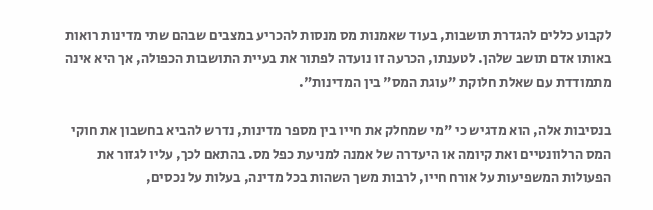לקבוע כללים להגדרת תושבות, בעוד שאמנות מס מנסות להכריע במצבים שבהם שתי מדינות רואות באותו אדם תושב שלהן. לטענתו, הכרעה זו נועדה לפתור את בעיית התושבות הכפולה, אך היא אינה מתמודדת עם שאלת חלוקת "עוגת המס" בין המדינות".

בנסיבות אלה, הוא מדגיש כי "מי שמחלק את חייו בין מספר מדינות, נדרש להביא בחשבון את חוקי המס הרלוונטיים ואת קיומה או היעדרה של אמנה למניעת כפל מס. בהתאם לכך, עליו לגזור את הפעולות המשפיעות על אורח חייו, לרבות משך השהות בכל מדינה, בעלות על נכסים,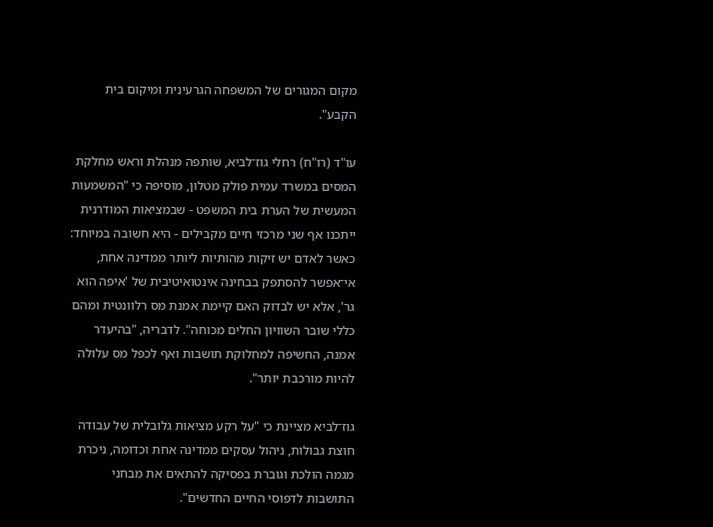מקום המגורים של המשפחה הגרעינית ומיקום בית הקבע".

עו"ד (רו"ח) רחלי גוז־לביא, שותפה מנהלת וראש מחלקת המסים במשרד עמית פולק מטלון, מוסיפה כי "המשמעות המעשית של הערת בית המשפט - שבמציאות המודרנית ייתכנו אף שני מרכזי חיים מקבילים - היא חשובה במיוחד: כאשר לאדם יש זיקות מהותיות ליותר ממדינה אחת, אי־אפשר להסתפק בבחינה אינטואיטיבית של 'איפה הוא גר', אלא יש לבדוק האם קיימת אמנת מס רלוונטית ומהם כללי שובר השוויון החלים מכוחה". לדבריה, "בהיעדר אמנה, החשיפה למחלוקת תושבות ואף לכפל מס עלולה להיות מורכבת יותר".

גוז־לביא מציינת כי "על רקע מציאות גלובלית של עבודה חוצת גבולות, ניהול עסקים ממדינה אחת וכדומה, ניכרת מגמה הולכת וגוברת בפסיקה להתאים את מבחני התושבות לדפוסי החיים החדשים".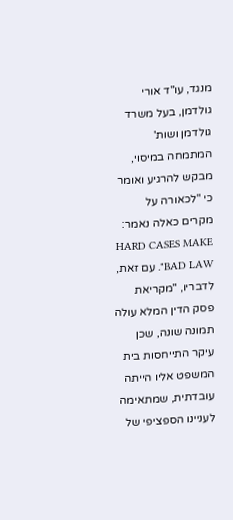מנגד, עו"ד אורי גולדמן, בעל משרד גולדמן ושות' המתמחה במיסוי, מבקש להרגיע ואומר כי "לכאורה על מקרים כאלה נאמר: HARD CASES MAKE BAD LAW". עם זאת, לדבריו, "מקריאת פסק הדין המלא עולה תמונה שונה, שכן עיקר התייחסות בית המשפט אליו הייתה עובדתית, שמתאימה לעניינו הספציפי של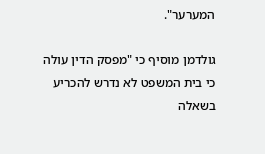המערער".

גולדמן מוסיף כי "מפסק הדין עולה כי בית המשפט לא נדרש להכריע בשאלה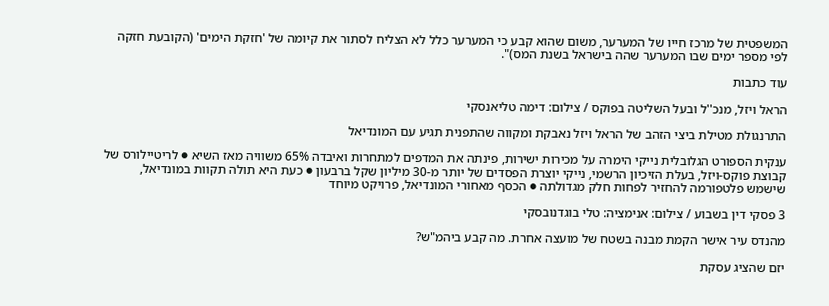המשפטית של מרכז חייו של המערער, משום שהוא קבע כי המערער כלל לא הצליח לסתור את קיומה של 'חזקת הימים' (הקובעת חזקה לפי מספר ימים שבו המערער שהה בישראל בשנת המס)".

עוד כתבות

הראל ויזל, מנכ''ל ובעל השליטה בפוקס / צילום: דימה טליאנסקי

התרנגולת מטילת ביצי הזהב של הראל ויזל נאבקת ומקווה שהתפנית תגיע עם המונדיאל

ענקית הספורט הגלובלית נייקי הימרה על מכירות ישירות, פינתה את המדפים למתחרות ואיבדה 65% משוויה מאז השיא ● לריטיילורס של קבוצת פוקס-ויזל, בעלת הזיכיון הרשמי, נייקי יוצרת הפסדים של יותר מ-30 מיליון שקל ברבעון ● כעת היא תולה תקוות במונדיאל, שישמש פלטפורמה להחזיר לפחות חלק מגדולתה ● הכסף מאחורי המונדיאל, פרויקט מיוחד

3 פסקי דין בשבוע / צילום: אנימציה: טלי בוגדנובסקי

מהנדס עיר אישר הקמת מבנה בשטח של מועצה אחרת. מה קבע ביהמ"ש?

יזם שהציג עסקת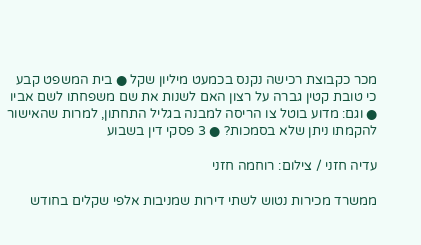מכר כקבוצת רכישה נקנס בכמעט מיליון שקל ● בית המשפט קבע כי טובת קטין גברה על רצון האם לשנות את שם משפחתו לשם אביו ● וגם: מדוע בוטל צו הריסה למבנה בגליל התחתון, למרות שהאישור להקמתו ניתן שלא בסמכות? ● 3 פסקי דין בשבוע

עדיה חזני / צילום: רוחמה חזני

ממשרד מכירות נטוש לשתי דירות שמניבות אלפי שקלים בחודש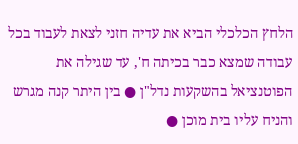הלחץ הכלכלי הביא את עדיה חזני לצאת לעבוד בכל עבודה שמצא כבר בכיתה ח', עד שגילה את הפוטנציאל בהשקעות נדל"ן ● בין היתר קנה מגרש והניח עליו בית מוכן ●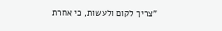"צריך לקום ולעשות, כי אחרת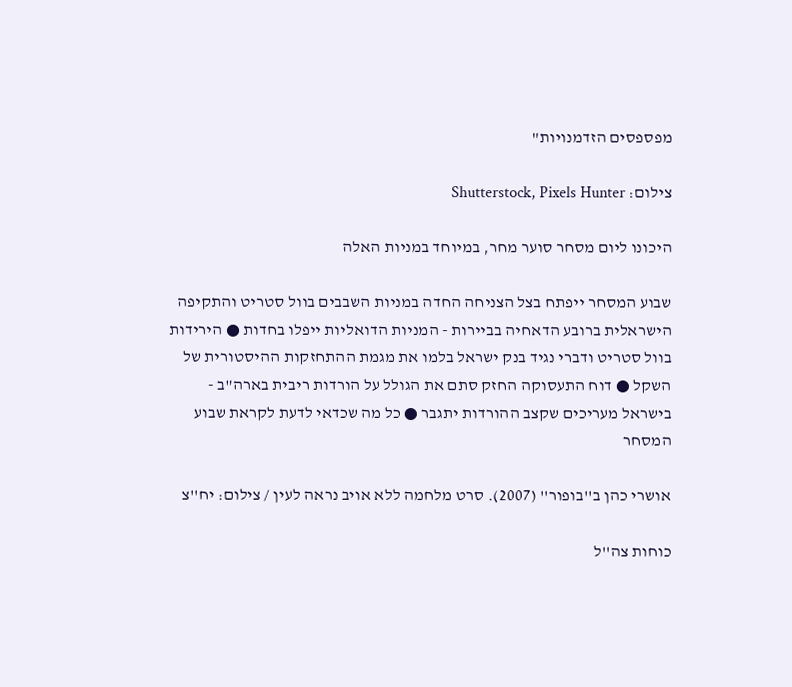מפספסים הזדמנויות"

צילום: Shutterstock, Pixels Hunter

היכונו ליום מסחר סוער מחר, במיוחד במניות האלה

שבוע המסחר ייפתח בצל הצניחה החדה במניות השבבים בוול סטריט והתקיפה הישראלית ברובע הדאחיה בביירות - המניות הדואליות ייפלו בחדות ● הירידות בוול סטריט ודברי נגיד בנק ישראל בלמו את מגמת ההתחזקות ההיסטורית של השקל ● דוח התעסוקה החזק סתם את הגולל על הורדות ריבית בארה"ב - בישראל מעריכים שקצב ההורדות יתגבר ● כל מה שכדאי לדעת לקראת שבוע המסחר

אושרי כהן ב''בופור'' (2007). סרט מלחמה ללא אויב נראה לעין / צילום: יח''צ

כוחות צה''ל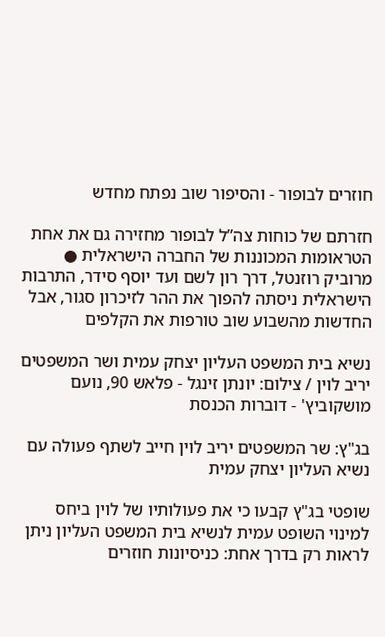חוזרים לבופור - והסיפור שוב נפתח מחדש

חזרתם של כוחות צה”ל לבופור מחזירה גם את אחת הטראומות המכוננות של החברה הישראלית ● מרוביק רוזנטל, דרך רון לשם ועד יוסף סידר, התרבות הישראלית ניסתה להפוך את ההר לזיכרון סגור, אבל החדשות מהשבוע שוב טורפות את הקלפים

נשיא בית המשפט העליון יצחק עמית ושר המשפטים יריב לוין / צילום: יונתן זינגל - פלאש 90, נועם מושקוביץ' - דוברות הכנסת

בג"ץ: שר המשפטים יריב לוין חייב לשתף פעולה עם נשיא העליון יצחק עמית

שופטי בג"ץ קבעו כי את פעולותיו של לוין ביחס למינוי השופט עמית לנשיא בית המשפט העליון ניתן לראות רק בדרך אחת: כניסיונות חוזרים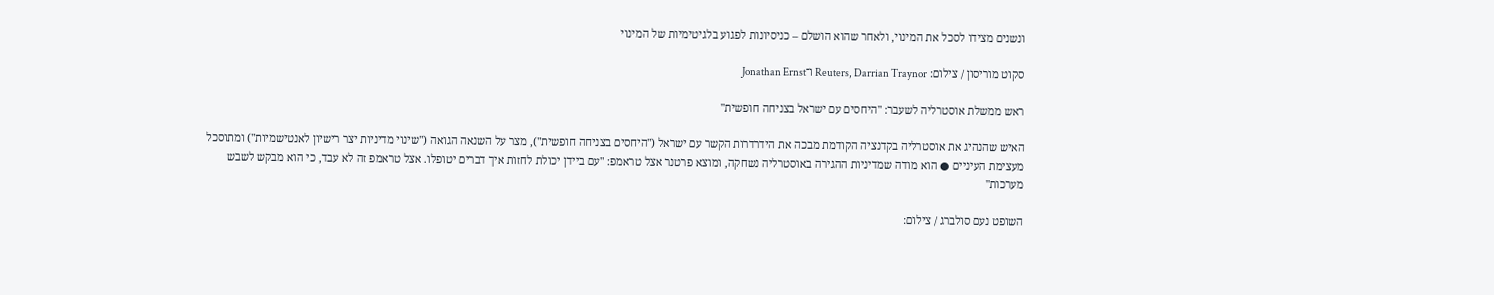ונשנים מצידו לסכל את המינוי, ולאחר שהוא הושלם – כניסיונות לפגוע בלגיטימיות של המינוי

סקוט מוריסון / צילום: Reuters, Darrian Traynor ו־Jonathan Ernst

ראש ממשלת אוסטרליה לשעבר: "היחסים עם ישראל בצניחה חופשית"

האיש שהנהיג את אוסטרליה בקדנציה הקודמת מבכה את הידרדרות הקשר עם ישראל ("היחסים בצניחה חופשית"), מצר על השנאה הגואה ("שינוי מדיניות יצר רישיון לאנטישמיות") ומתוסכל מעצימת העיניים ● הוא מודה שמדיניות ההגירה באוסטרליה נשחקה, ומוצא פרטנר אצל טראמפ: "עם ביידן יכולת לחזות איך דברים יטופלו. אצל טראמפ זה לא עבד, כי הוא מבקש לשבש מערכות"

השופט נעם סולברג / צילום: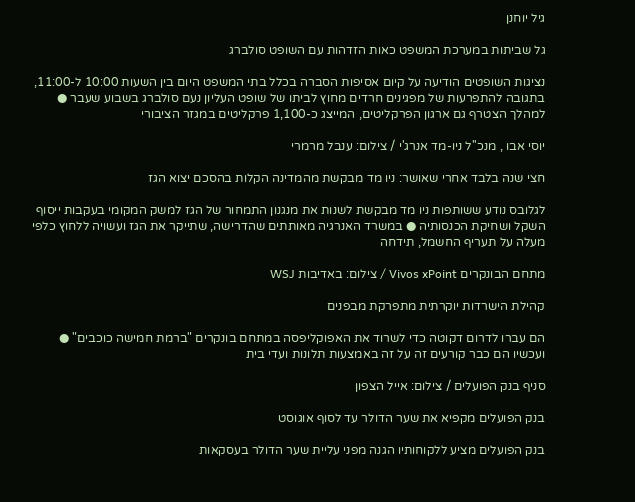גיל יוחנן

גל שביתות במערכת המשפט כאות הזדהות עם השופט סולברג

נציגות השופטים הודיעה על קיום אסיפות הסברה בכלל בתי המשפט היום בין השעות 10:00 ל-11:00, בתגובה להתפרעות של מפגינים חרדים מחוץ לביתו של שופט העליון נעם סולברג בשבוע שעבר ● למהלך הצטרף גם ארגון הפרקליטים, המייצג כ-1,100 פרקליטים במגזר הציבורי

יוסי אבו , מנכ''ל ניו-מד אנרג'י / צילום: ענבל מרמרי

חצי שנה בלבד אחרי שאושר: ניו מד מבקשת מהמדינה הקלות בהסכם יצוא הגז

לגלובס נודע ששותפות ניו מד מבקשת לשנות את מנגנון התמחור של הגז למשק המקומי בעקבות ייסוף השקל ושחיקת הכנסותיה ● במשרד האנרגיה מאותתים שהדרישה, שתייקר את הגז ועשויה ללחוץ כלפי מעלה על תעריף החשמל, תידחה

מתחם הבונקרים Vivos xPoint / צילום: באדיבות WSJ

קהילת הישרדות יוקרתית מתפרקת מבפנים

הם עברו לדרום דקוטה כדי לשרוד את האפוקליפסה במתחם בונקרים "ברמת חמישה כוכבים" ● ועכשיו הם כבר קורעים זה על זה באמצעות תלונות ועדי בית

סניף בנק הפועלים / צילום: אייל הצפון

בנק הפועלים מקפיא את שער הדולר עד לסוף אוגוסט

בנק הפועלים מציע ללקוחותיו הגנה מפני עליית שער הדולר בעסקאות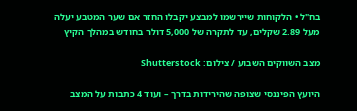בח"ל • הלקוחות שיירשמו למבצע יקבלו החזר אם שער המטבע יעלה מעל 2.89 שקלים, עד לתקרה של 5,000 דולר בחודש במהלך הקיץ

מצב השווקים השבוע / צילום: Shutterstock

היועץ הפיננסי שצופה שהירידות בדרך – ועוד 4 כתבות על המצב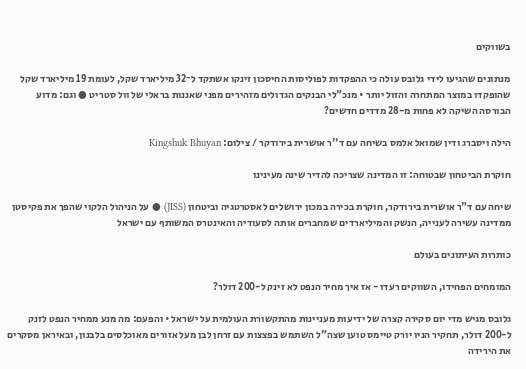בשווקים

מנתונים שהגיעו לידי גלובס עולה כי ההפקדות לפוליסות החיסכון זינקו אשתקד ל־32 מיליארד שקל, לעומת 19 מיליארד שקל שהופקדו במוצר המתחרה והזול יותר • מנכ"לי הבנקים הגדולים מזהירים מפני שאננות בראלי של וול סטריט ● וגם: מדוע הבורסה השיקה לא פחות מ-28 מדדים חדשים?

הילה ויסברג ודין שמואל אלמס בשיחה עם ד''ר אושרית בירודקר / צילום: Kingshuk Bhuyan

חוקרת הביטחון שבטוחה: זו המדינה שצריכה להדיר שינה מעינינו

שיחה עם ד"ר אושרית בירודקר, חוקרת בכירה במכון ירושלים לאסטרטגיה וביטחון (JISS) ● על הניהול הלקוי שהפך את פקיסטן ממדינה עשירה לענייה, הנשק והמיליארדים שמחברים אותה לסעודיה והאינטרס המשותף עם ישראל

כותרות העיתונים בעולם

המומחים הפחידו, השווקים רעדו - אז איך מחיר הנפט לא זינק ל-200 דולר?

גלובס מגיש מדי יום סקירה קצרה של ידיעות מעניינות מהתקשורת העולמית על ישראל • והפעם: מה מנע ממחיר הנפט לזנק ל-200 דולר, תחקיר הניו יורק טיימס טוען שצה"ל השתמש בפצצות עם זרחן לבן מעל אזורים מאוכלסים בלבנון, ובאיראן מסקרים את הירידה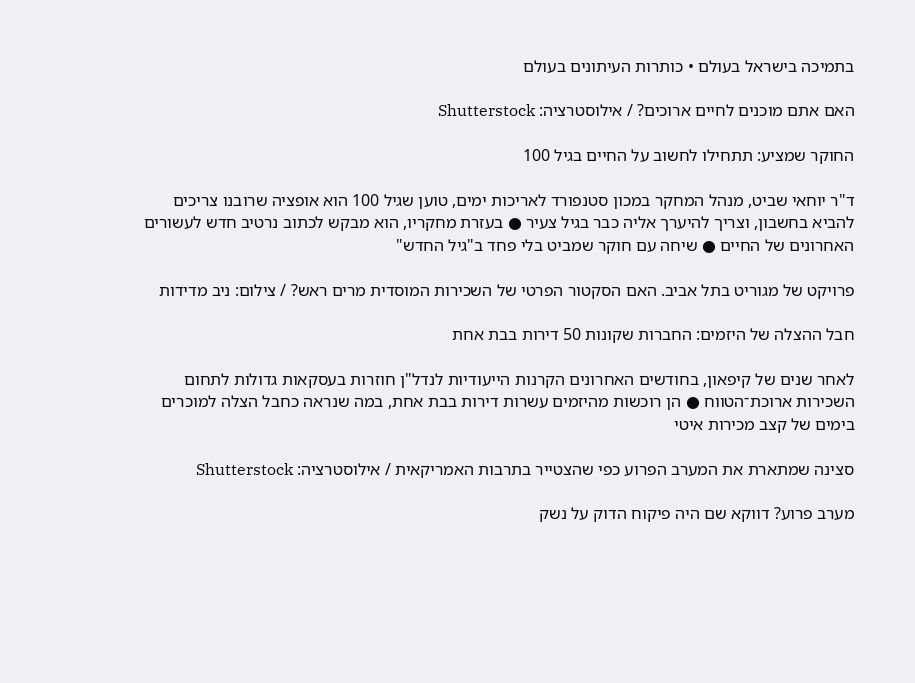בתמיכה בישראל בעולם • כותרות העיתונים בעולם

האם אתם מוכנים לחיים ארוכים? / אילוסטרציה: Shutterstock

החוקר שמציע: תתחילו לחשוב על החיים בגיל 100

ד"ר יוחאי שביט, מנהל המחקר במכון סטנפורד לאריכות ימים, טוען שגיל 100 הוא אופציה שרובנו צריכים להביא בחשבון, וצריך להיערך אליה כבר בגיל צעיר ● בעזרת מחקריו, הוא מבקש לכתוב נרטיב חדש לעשורים האחרונים של החיים ● שיחה עם חוקר שמביט בלי פחד ב"גיל החדש"

פרויקט של מגוריט בתל אביב. האם הסקטור הפרטי של השכירות המוסדית מרים ראש? / צילום: ניב מדידות

חבל ההצלה של היזמים: החברות שקונות 50 דירות בבת אחת

לאחר שנים של קיפאון, בחודשים האחרונים הקרנות הייעודיות לנדל"ן חוזרות בעסקאות גדולות לתחום השכירות ארוכת־הטווח ● הן רוכשות מהיזמים עשרות דירות בבת אחת, במה שנראה כחבל הצלה למוכרים בימים של קצב מכירות איטי

סצינה שמתארת את המערב הפרוע כפי שהצטייר בתרבות האמריקאית / אילוסטרציה: Shutterstock

מערב פרוע? דווקא שם היה פיקוח הדוק על נשק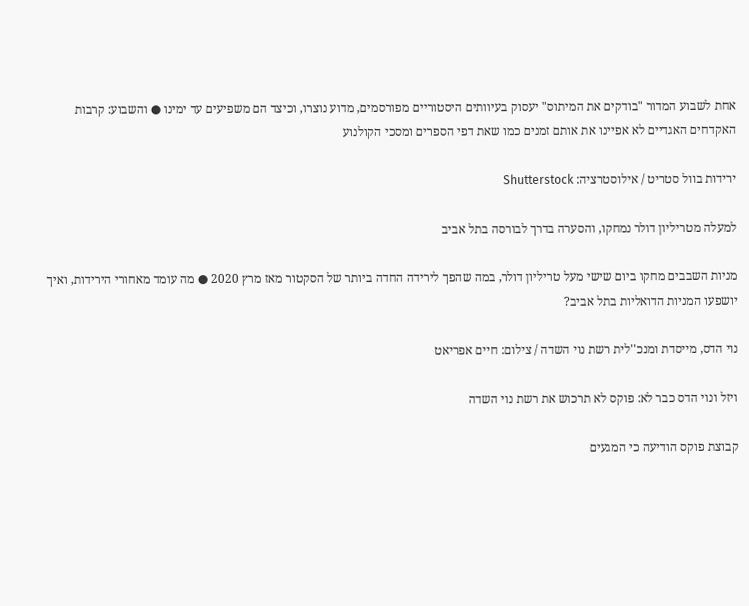אחת לשבוע המדור "בודקים את המיתוס" יעסוק בעיוותים היסטוריים מפורסמים, מדוע נוצרו, וכיצד הם משפיעים עד ימינו ● והשבוע: קרבות האקדחים האגדיים לא אפיינו את אותם זמנים כמו שאת דפי הספרים ומסכי הקולנוע

ירידות בוול סטריט / אילוסטרציה: Shutterstock

למעלה מטריליון דולר נמחקו, והסערה בדרך לבורסה בתל אביב

מניות השבבים מחקו ביום שישי מעל טריליון דולר, במה שהפך לירידה החדה ביותר של הסקטור מאז מרץ 2020 ● מה עומד מאחורי הירידות, ואיך יושפעו המניות הדואליות בתל אביב?

נוי הדס, מייסדת ומנכ''לית רשת נוי השדה / צילום: חיים אפריאט

ויזל ונוי הדס כבר לא: פוקס לא תרכוש את רשת נוי השדה

קבוצת פוקס הודיעה כי המגעים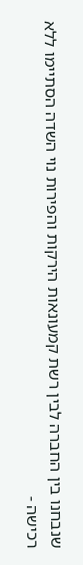שנבחנו בין החברה לבין רשת קמעונאות הירקות והפירות נוי השדה הסתיימו ללא רכישה -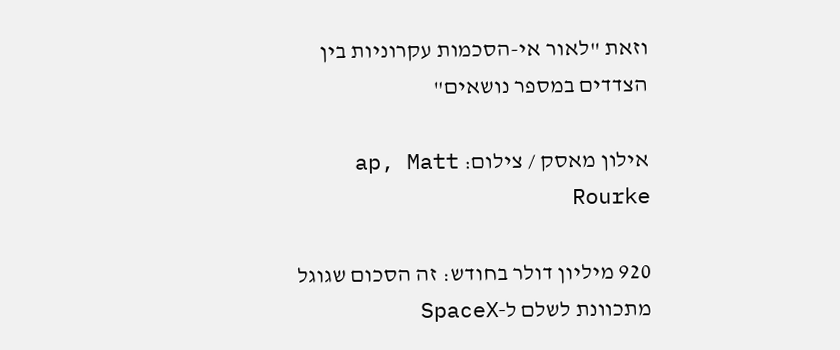וזאת "לאור אי-הסכמות עקרוניות בין הצדדים במספר נושאים"

אילון מאסק / צילום: ap, Matt Rourke

920 מיליון דולר בחודש: זה הסכום שגוגל מתכוונת לשלם ל‑SpaceX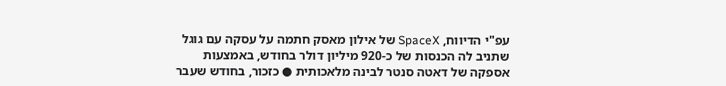עפ"י הדיווח, SpaceX של אילון מאסק חתמה על עסקה עם גוגל שתניב לה הכנסות של כ‑920 מיליון דולר בחודש, באמצעות אספקה של דאטה סנטר לבינה מלאכותית ● כזכור, בחודש שעבר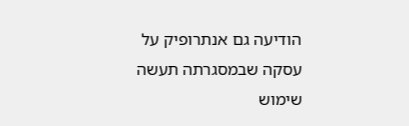הודיעה גם אנתרופיק על עסקה שבמסגרתה תעשה שימוש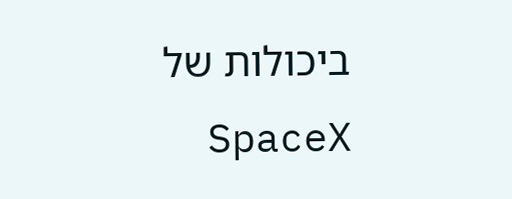ביכולות של SpaceX